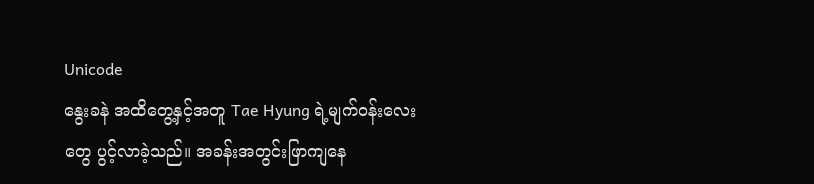Unicode
နွေးခနဲ အထိတွေ့နှင့်အတူ Tae Hyung ရဲ့မျက်ဝန်းလေးတွေ ပွင့်လာခဲ့သည်။ အခန်းအတွင်းဖြာကျနေ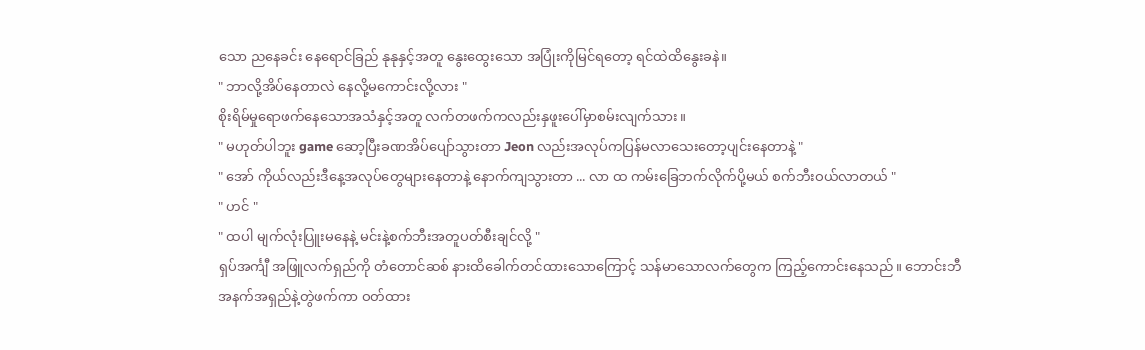သော ညနေခင်း နေရောင်ခြည် နုနုနှင့်အတူ နွေးထွေးသော အပြုံးကိုမြင်ရတော့ ရင်ထဲထိနွေးခနဲ။
" ဘာလို့အိပ်နေတာလဲ နေလို့မကောင်းလို့လား "
စိုးရိမ်မှုရောဖက်နေသောအသံနှင့်အတူ လက်တဖက်ကလည်းနှဖူးပေါ်မှာစမ်းလျက်သား။
" မဟုတ်ပါဘူး game ဆော့ပြီးခဏအိပ်ပျော်သွားတာ Jeon လည်းအလုပ်ကပြန်မလာသေးတော့ပျင်းနေတာနဲ့ "
" အော် ကိုယ်လည်းဒီနေ့အလုပ်တွေများနေတာနဲ့ နောက်ကျသွားတာ ... လာ ထ ကမ်းခြေဘက်လိုက်ပို့မယ် စက်ဘီးဝယ်လာတယ် "
" ဟင် "
" ထပါ မျက်လုံးပြူးမနေနဲ့ မင်းနဲ့စက်ဘီးအတူပတ်စီးချင်လို့ "
ရှပ်အင်္ကျီ အဖြူလက်ရှည်ကို တံတောင်ဆစ် နားထိခေါက်တင်ထားသောကြောင့် သန်မာသောလက်တွေက ကြည့်ကောင်းနေသည်။ ဘောင်းဘီအနက်အရှည်နဲ့တွဲဖက်ကာ ဝတ်ထား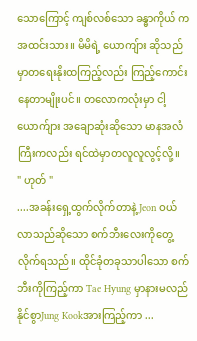သောကြောင့် ကျစ်လစ်သော ခန္ဓာကိုယ် ကအထင်းသား။ မိမိရဲ့ ယောကျ်ား ဆိုသည်မှာတရေးနိုးထကြည့်လည်း ကြည့်ကောင်းနေတာမျိုးပင်။ တလောကလုံးမှာ ငါ့ယောက်ျား အချောဆုံးဆိုသော မာနအလံကြီးကလည်း ရင်ထဲမှာတလူလူလွင့်လို့။
" ဟုတ် "
....အခန်းရှေ့ထွက်လိုက်တာနဲ့ Jeon ဝယ်လာသည်ဆိုသော စက်ဘီးလေးကိုတွေ့လိုက်ရသည်။ ထိုင်ခုံတခုသာပါသော စက်ဘီးကိုကြည့်ကာ Tae Hyung မှာနားမလည်နိုင်စွာJung Kookအားကြည့်ကာ ...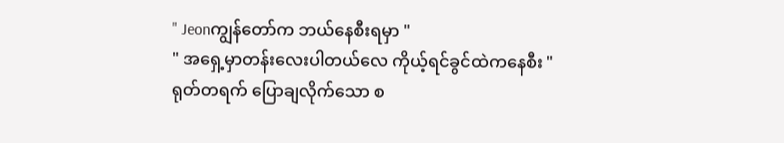" Jeonကျွန်တော်က ဘယ်နေစီးရမှာ "
" အရှေ့မှာတန်းလေးပါတယ်လေ ကိုယ့်ရင်ခွင်ထဲကနေစီး "
ရုတ်တရက် ပြောချလိုက်သော စ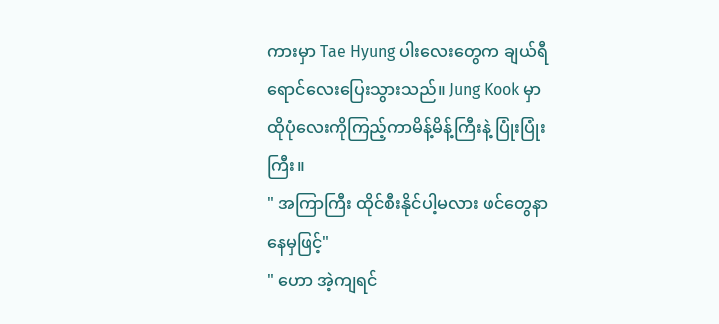ကားမှာ Tae Hyung ပါးလေးတွေက ချယ်ရီ ရောင်လေးပြေးသွားသည်။ Jung Kook မှာထိုပုံလေးကိုကြည့်ကာမိန့်မိန့်ကြီးနဲ့ ပြုံးပြုံးကြီး။
" အကြာကြီး ထိုင်စီးနိုင်ပါ့မလား ဖင်တွေနာနေမှဖြင့်"
" ဟော အဲ့ကျရင်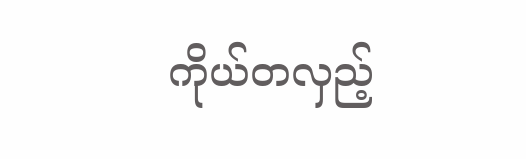ကိုယ်တလှည့်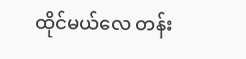ထိုင်မယ်လေ တန်း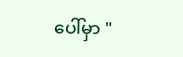ပေါ်မှာ "